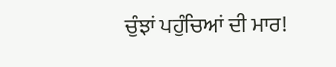ਚੁੰਝਾਂ ਪਹੁੰਚਿਆਂ ਦੀ ਮਾਰ!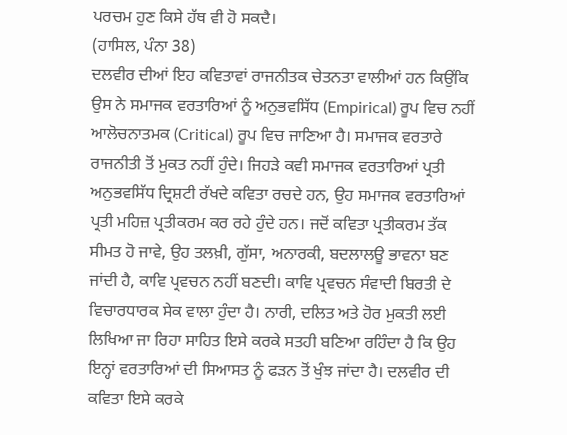ਪਰਚਮ ਹੁਣ ਕਿਸੇ ਹੱਥ ਵੀ ਹੋ ਸਕਦੈ।
(ਹਾਸਿਲ, ਪੰਨਾ 38)
ਦਲਵੀਰ ਦੀਆਂ ਇਹ ਕਵਿਤਾਵਾਂ ਰਾਜਨੀਤਕ ਚੇਤਨਤਾ ਵਾਲੀਆਂ ਹਨ ਕਿਉਂਕਿ ਉਸ ਨੇ ਸਮਾਜਕ ਵਰਤਾਰਿਆਂ ਨੂੰ ਅਨੁਭਵਸਿੱਧ (Empirical) ਰੂਪ ਵਿਚ ਨਹੀਂ ਆਲੋਚਨਾਤਮਕ (Critical) ਰੂਪ ਵਿਚ ਜਾਣਿਆ ਹੈ। ਸਮਾਜਕ ਵਰਤਾਰੇ ਰਾਜਨੀਤੀ ਤੋਂ ਮੁਕਤ ਨਹੀਂ ਹੁੰਦੇ। ਜਿਹੜੇ ਕਵੀ ਸਮਾਜਕ ਵਰਤਾਰਿਆਂ ਪ੍ਰਤੀ ਅਨੁਭਵਸਿੱਧ ਦ੍ਰਿਸ਼ਟੀ ਰੱਖਦੇ ਕਵਿਤਾ ਰਚਦੇ ਹਨ, ਉਹ ਸਮਾਜਕ ਵਰਤਾਰਿਆਂ ਪ੍ਰਤੀ ਮਹਿਜ਼ ਪ੍ਰਤੀਕਰਮ ਕਰ ਰਹੇ ਹੁੰਦੇ ਹਨ। ਜਦੋਂ ਕਵਿਤਾ ਪ੍ਰਤੀਕਰਮ ਤੱਕ ਸੀਮਤ ਹੋ ਜਾਵੇ, ਉਹ ਤਲਖ਼ੀ, ਗੁੱਸਾ, ਅਨਾਰਕੀ, ਬਦਲਾਲਊ ਭਾਵਨਾ ਬਣ ਜਾਂਦੀ ਹੈ, ਕਾਵਿ ਪ੍ਰਵਚਨ ਨਹੀਂ ਬਣਦੀ। ਕਾਵਿ ਪ੍ਰਵਚਨ ਸੰਵਾਦੀ ਬਿਰਤੀ ਦੇ ਵਿਚਾਰਧਾਰਕ ਸੇਕ ਵਾਲਾ ਹੁੰਦਾ ਹੈ। ਨਾਰੀ, ਦਲਿਤ ਅਤੇ ਹੋਰ ਮੁਕਤੀ ਲਈ ਲਿਖਿਆ ਜਾ ਰਿਹਾ ਸਾਹਿਤ ਇਸੇ ਕਰਕੇ ਸਤਹੀ ਬਣਿਆ ਰਹਿੰਦਾ ਹੈ ਕਿ ਉਹ ਇਨ੍ਹਾਂ ਵਰਤਾਰਿਆਂ ਦੀ ਸਿਆਸਤ ਨੂੰ ਫੜਨ ਤੋਂ ਖੁੰਝ ਜਾਂਦਾ ਹੈ। ਦਲਵੀਰ ਦੀ ਕਵਿਤਾ ਇਸੇ ਕਰਕੇ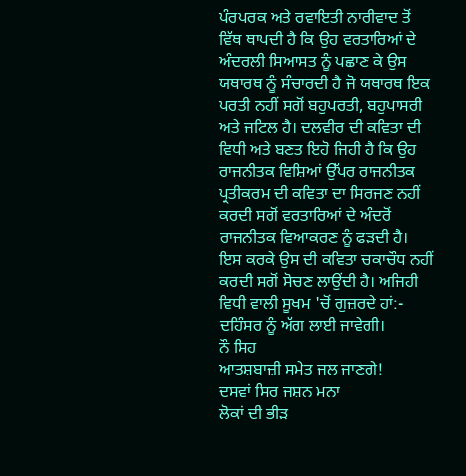ਪੰਰਪਰਕ ਅਤੇ ਰਵਾਇਤੀ ਨਾਰੀਵਾਦ ਤੋਂ ਵਿੱਥ ਥਾਪਦੀ ਹੈ ਕਿ ਉਹ ਵਰਤਾਰਿਆਂ ਦੇ ਅੰਦਰਲੀ ਸਿਆਸਤ ਨੂੰ ਪਛਾਣ ਕੇ ਉਸ ਯਥਾਰਥ ਨੂੰ ਸੰਚਾਰਦੀ ਹੈ ਜੋ ਯਥਾਰਥ ਇਕ ਪਰਤੀ ਨਹੀਂ ਸਗੋਂ ਬਹੁਪਰਤੀ, ਬਹੁਪਾਸਰੀ ਅਤੇ ਜਟਿਲ ਹੈ। ਦਲਵੀਰ ਦੀ ਕਵਿਤਾ ਦੀ ਵਿਧੀ ਅਤੇ ਬਣਤ ਇਹੋ ਜਿਹੀ ਹੈ ਕਿ ਉਹ ਰਾਜਨੀਤਕ ਵਿਸ਼ਿਆਂ ਉੱਪਰ ਰਾਜਨੀਤਕ ਪ੍ਰਤੀਕਰਮ ਦੀ ਕਵਿਤਾ ਦਾ ਸਿਰਜਣ ਨਹੀਂ ਕਰਦੀ ਸਗੋਂ ਵਰਤਾਰਿਆਂ ਦੇ ਅੰਦਰੋਂ ਰਾਜਨੀਤਕ ਵਿਆਕਰਣ ਨੂੰ ਫੜਦੀ ਹੈ। ਇਸ ਕਰਕੇ ਉਸ ਦੀ ਕਵਿਤਾ ਚਕਾਚੌਧ ਨਹੀਂ ਕਰਦੀ ਸਗੋਂ ਸੋਚਣ ਲਾਉਂਦੀ ਹੈ। ਅਜਿਹੀ ਵਿਧੀ ਵਾਲੀ ਸੂਖਮ 'ਚੋਂ ਗੁਜ਼ਰਦੇ ਹਾਂ:-
ਦਹਿੰਸਰ ਨੂੰ ਅੱਗ ਲਾਈ ਜਾਵੇਗੀ।
ਨੌ ਸਿਹ
ਆਤਸ਼ਬਾਜ਼ੀ ਸਮੇਤ ਜਲ ਜਾਣਗੇ!
ਦਸਵਾਂ ਸਿਰ ਜਸ਼ਨ ਮਨਾ
ਲੋਕਾਂ ਦੀ ਭੀੜ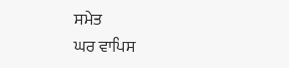ਸਮੇਤ
ਘਰ ਵਾਪਿਸ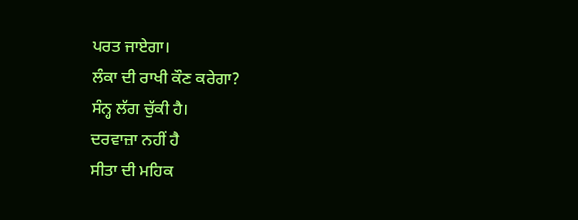ਪਰਤ ਜਾਏਗਾ।
ਲੰਕਾ ਦੀ ਰਾਖੀ ਕੌਣ ਕਰੇਗਾ?
ਸੰਨ੍ਹ ਲੱਗ ਚੁੱਕੀ ਹੈ।
ਦਰਵਾਜ਼ਾ ਨਹੀਂ ਹੈ
ਸੀਤਾ ਦੀ ਮਹਿਕ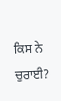ਕਿਸ ਨੇ ਚੁਰਾਈ?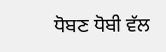ਧੋਬਣ ਧੋਬੀ ਵੱਲ